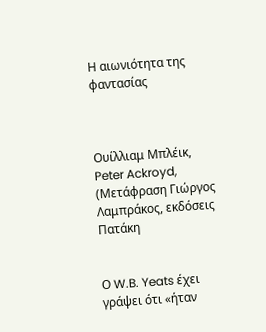Η αιωνιότητα της φαντασίας



Ουίλλιαμ Μπλέικ, Peter Ackroyd, (Μετάφραση Γιώργος Λαμπράκος, εκδόσεις Πατάκη


Ο W.B. Yeats έχει γράψει ότι «ήταν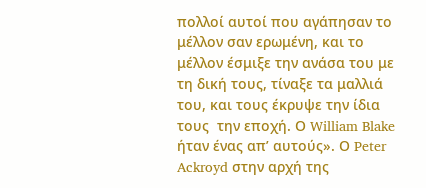πολλοί αυτοί που αγάπησαν το μέλλον σαν ερωμένη, και το μέλλον έσμιξε την ανάσα του με τη δική τους, τίναξε τα μαλλιά του, και τους έκρυψε την ίδια τους  την εποχή. Ο William Blake ήταν ένας απ’ αυτούς». Ο Peter Ackroyd στην αρχή της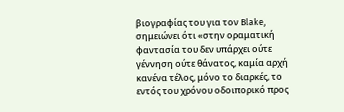βιογραφίας του για τον Blake, σημειώνει ότι «στην οραματική φαντασία του δεν υπάρχει ούτε γέννηση ούτε θάνατος, καμία αρχή κανένα τέλος, μόνο το διαρκές, το εντός του χρόνου οδοιπορικό προς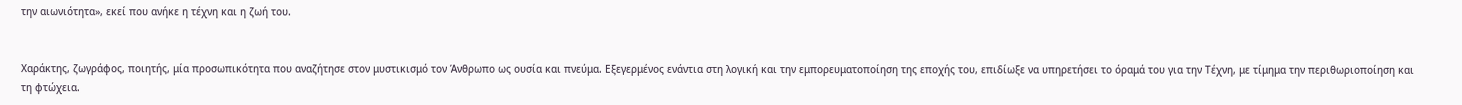την αιωνιότητα», εκεί που ανήκε η τέχνη και η ζωή του.


Χαράκτης, ζωγράφος, ποιητής, μία προσωπικότητα που αναζήτησε στον μυστικισμό τον Άνθρωπο ως ουσία και πνεύμα. Εξεγερμένος ενάντια στη λογική και την εμπορευματοποίηση της εποχής του, επιδίωξε να υπηρετήσει το όραμά του για την Τέχνη, με τίμημα την περιθωριοποίηση και τη φτώχεια.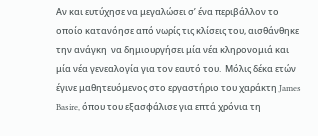Αν και ευτύχησε να μεγαλώσει σ’ ένα περιβάλλον το οποίο κατανόησε από νωρίς τις κλίσεις του, αισθάνθηκε την ανάγκη  να δημιουργήσει μία νέα κληρονομιά και μία νέα γενεαλογία για τον εαυτό του.  Μόλις δέκα ετών έγινε μαθητευόμενος στο εργαστήριο του χαράκτη James Basire, όπου του εξασφάλισε για επτά χρόνια τη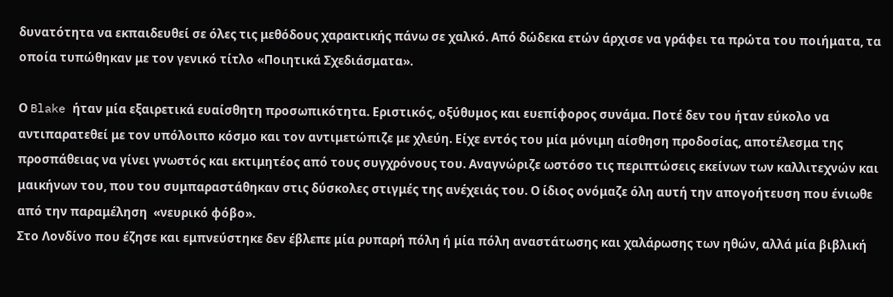δυνατότητα να εκπαιδευθεί σε όλες τις μεθόδους χαρακτικής πάνω σε χαλκό. Από δώδεκα ετών άρχισε να γράφει τα πρώτα του ποιήματα, τα οποία τυπώθηκαν με τον γενικό τίτλο «Ποιητικά Σχεδιάσματα».

Ο Blake ήταν μία εξαιρετικά ευαίσθητη προσωπικότητα. Εριστικός, οξύθυμος και ευεπίφορος συνάμα. Ποτέ δεν του ήταν εύκολο να αντιπαρατεθεί με τον υπόλοιπο κόσμο και τον αντιμετώπιζε με χλεύη. Είχε εντός του μία μόνιμη αίσθηση προδοσίας, αποτέλεσμα της προσπάθειας να γίνει γνωστός και εκτιμητέος από τους συγχρόνους του. Αναγνώριζε ωστόσο τις περιπτώσεις εκείνων των καλλιτεχνών και μαικήνων του, που του συμπαραστάθηκαν στις δύσκολες στιγμές της ανέχειάς του. Ο ίδιος ονόμαζε όλη αυτή την απογοήτευση που ένιωθε από την παραμέληση  «νευρικό φόβο».
Στο Λονδίνο που έζησε και εμπνεύστηκε δεν έβλεπε μία ρυπαρή πόλη ή μία πόλη αναστάτωσης και χαλάρωσης των ηθών, αλλά μία βιβλική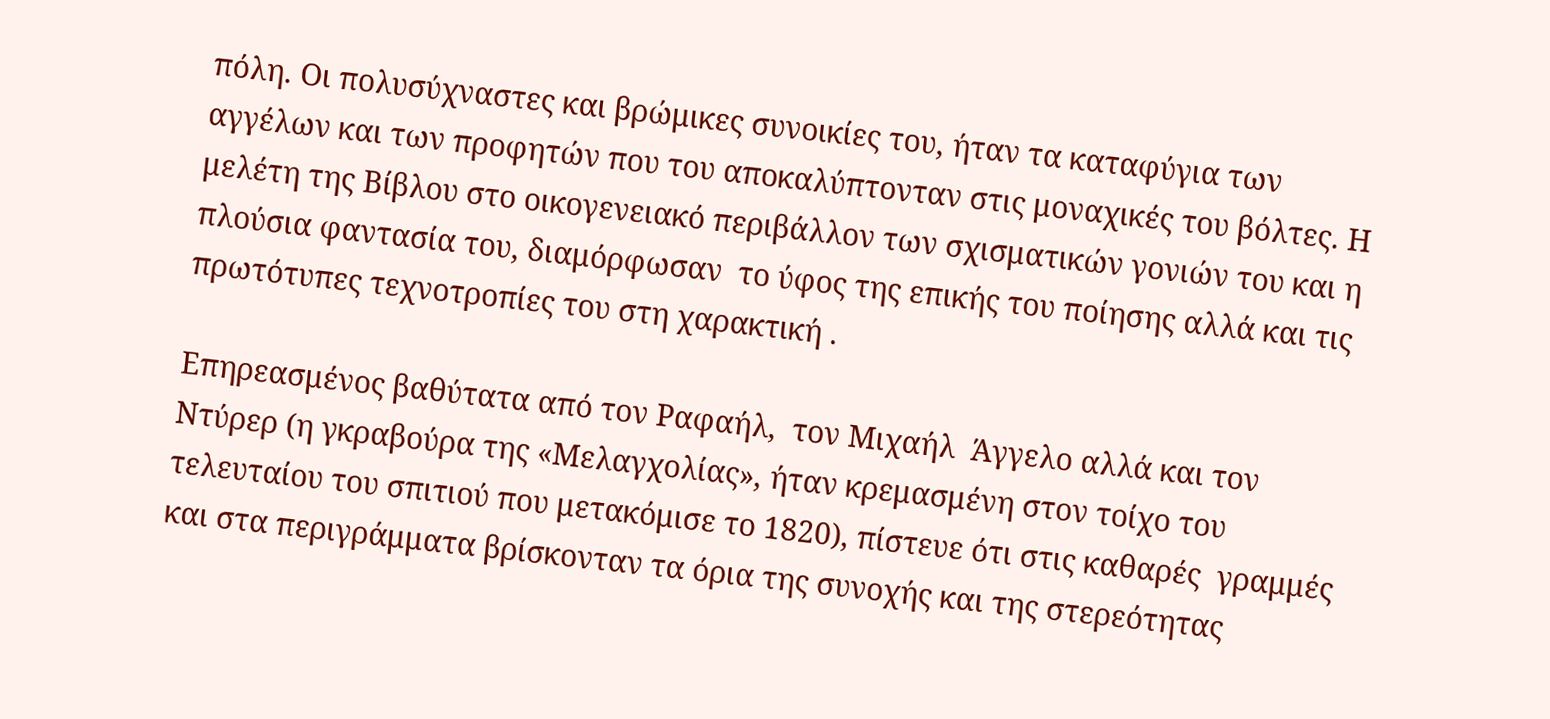πόλη. Οι πολυσύχναστες και βρώμικες συνοικίες του, ήταν τα καταφύγια των αγγέλων και των προφητών που του αποκαλύπτονταν στις μοναχικές του βόλτες. Η  μελέτη της Βίβλου στο οικογενειακό περιβάλλον των σχισματικών γονιών του και η πλούσια φαντασία του, διαμόρφωσαν  το ύφος της επικής του ποίησης αλλά και τις πρωτότυπες τεχνοτροπίες του στη χαρακτική .

Επηρεασμένος βαθύτατα από τον Ραφαήλ,  τον Μιχαήλ  Άγγελο αλλά και τον Ντύρερ (η γκραβούρα της «Μελαγχολίας», ήταν κρεμασμένη στον τοίχο του τελευταίου του σπιτιού που μετακόμισε το 1820), πίστευε ότι στις καθαρές  γραμμές και στα περιγράμματα βρίσκονταν τα όρια της συνοχής και της στερεότητας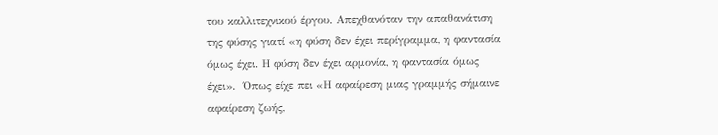του καλλιτεχνικού έργου. Απεχθανόταν την απαθανάτιση της φύσης γιατί «η φύση δεν έχει περίγραμμα, η φαντασία όμως έχει. Η φύση δεν έχει αρμονία, η φαντασία όμως έχει».  Όπως είχε πει «Η αφαίρεση μιας γραμμής σήμαινε αφαίρεση ζωής,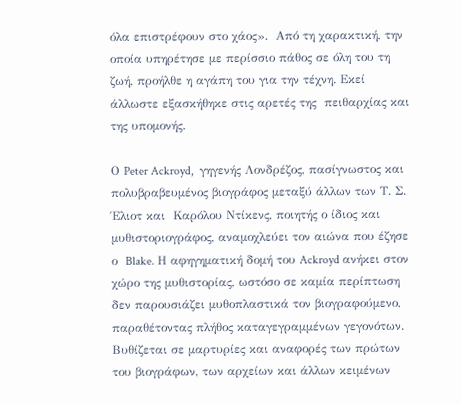όλα επιστρέφουν στο χάος».  Από τη χαρακτική, την οποία υπηρέτησε με περίσσιο πάθος σε όλη του τη ζωή, προήλθε η αγάπη του για την τέχνη. Εκεί άλλωστε εξασκήθηκε στις αρετές της  πειθαρχίας και της υπομονής.

Ο Peter Ackroyd,  γηγενής Λονδρέζος, πασίγνωστος και πολυβραβευμένος βιογράφος μεταξύ άλλων των Τ. Σ. Έλιοτ και  Καρόλου Ντίκενς, ποιητής ο ίδιος και μυθιστοριογράφος, αναμοχλεύει τον αιώνα που έζησε ο  Blake. Η αφηγηματική δομή του Ackroyd ανήκει στον χώρο της μυθιστορίας, ωστόσο σε καμία περίπτωση  δεν παρουσιάζει μυθοπλαστικά τον βιογραφούμενο, παραθέτοντας πλήθος καταγεγραμμένων γεγονότων. Βυθίζεται σε μαρτυρίες και αναφορές των πρώτων του βιογράφων, των αρχείων και άλλων κειμένων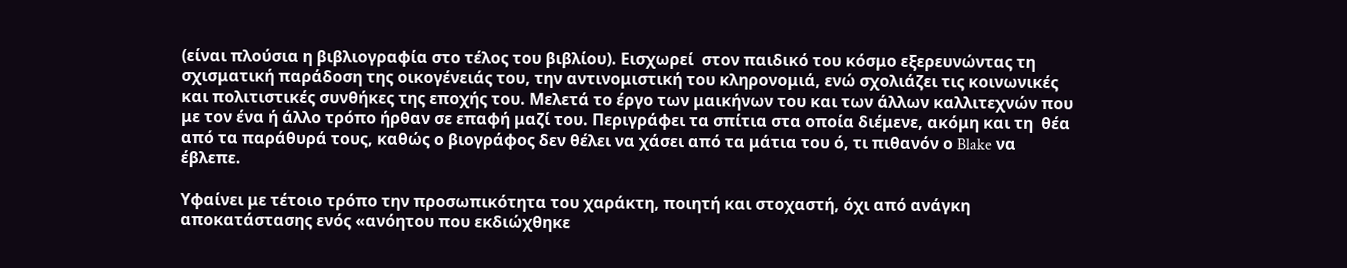(είναι πλούσια η βιβλιογραφία στο τέλος του βιβλίου). Εισχωρεί  στον παιδικό του κόσμο εξερευνώντας τη σχισματική παράδοση της οικογένειάς του, την αντινομιστική του κληρονομιά, ενώ σχολιάζει τις κοινωνικές και πολιτιστικές συνθήκες της εποχής του. Μελετά το έργο των μαικήνων του και των άλλων καλλιτεχνών που με τον ένα ή άλλο τρόπο ήρθαν σε επαφή μαζί του. Περιγράφει τα σπίτια στα οποία διέμενε, ακόμη και τη  θέα από τα παράθυρά τους, καθώς ο βιογράφος δεν θέλει να χάσει από τα μάτια του ό, τι πιθανόν ο Blake να έβλεπε.

Υφαίνει με τέτοιο τρόπο την προσωπικότητα του χαράκτη, ποιητή και στοχαστή, όχι από ανάγκη αποκατάστασης ενός «ανόητου που εκδιώχθηκε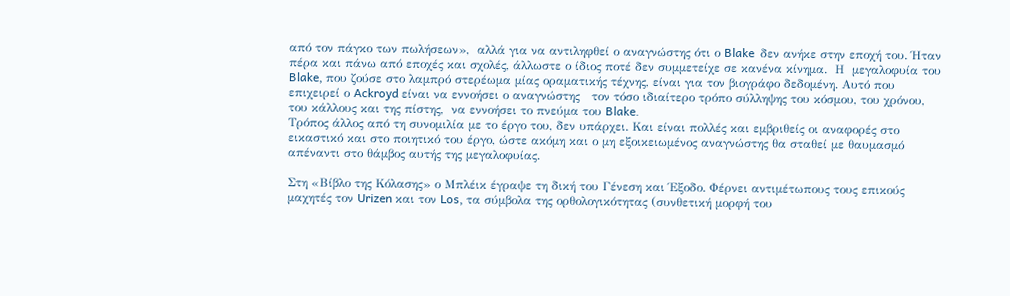από τον πάγκο των πωλήσεων»,  αλλά για να αντιληφθεί ο αναγνώστης ότι ο Blake  δεν ανήκε στην εποχή του. Ήταν πέρα και πάνω από εποχές και σχολές, άλλωστε ο ίδιος ποτέ δεν συμμετείχε σε κανένα κίνημα.  Η  μεγαλοφυία του Blake, που ζούσε στο λαμπρό στερέωμα μίας οραματικής τέχνης, είναι για τον βιογράφο δεδομένη. Αυτό που επιχειρεί ο Ackroyd είναι να εννοήσει ο αναγνώστης   τον τόσο ιδιαίτερο τρόπο σύλληψης του κόσμου, του χρόνου, του κάλλους και της πίστης,  να εννοήσει το πνεύμα του Blake.
Τρόπος άλλος από τη συνομιλία με το έργο του, δεν υπάρχει. Και είναι πολλές και εμβριθείς οι αναφορές στο εικαστικό και στο ποιητικό του έργο, ώστε ακόμη και ο μη εξοικειωμένος αναγνώστης θα σταθεί με θαυμασμό απέναντι στο θάμβος αυτής της μεγαλοφυίας.

Στη «Βίβλο της Κόλασης» ο Μπλέικ έγραψε τη δική του Γένεση και Έξοδο. Φέρνει αντιμέτωπους τους επικούς μαχητές τον Urizen και τον Los, τα σύμβολα της ορθολογικότητας (συνθετική μορφή του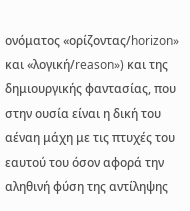ονόματος «ορίζοντας/horizon» και «λογική/reason») και της δημιουργικής φαντασίας, που στην ουσία είναι η δική του αέναη μάχη με τις πτυχές του εαυτού του όσον αφορά την αληθινή φύση της αντίληψης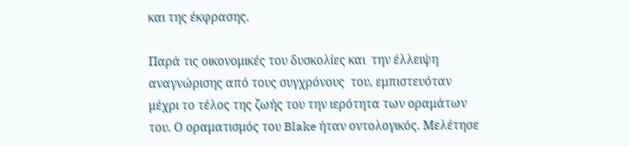και της έκφρασης.

Παρά τις οικονομικές του δυσκολίες και  την έλλειψη αναγνώρισης από τους συγχρόνους  του, εμπιστευόταν μέχρι το τέλος της ζωής του την ιερότητα των οραμάτων του. Ο οραματισμός του Blake ήταν οντολογικός. Μελέτησε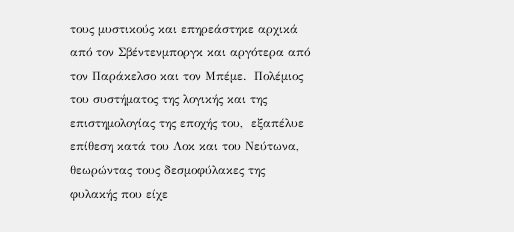τους μυστικούς και επηρεάστηκε αρχικά από τον Σβέντενμποργκ και αργότερα από τον Παράκελσο και τον Μπέμε.  Πολέμιος του συστήματος της λογικής και της επιστημολογίας της εποχής του,  εξαπέλυε επίθεση κατά του Λοκ και του Νεύτωνα, θεωρώντας τους δεσμοφύλακες της φυλακής που είχε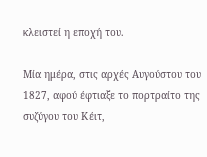κλειστεί η εποχή του.

Μία ημέρα, στις αρχές Αυγούστου του 1827, αφού έφτιαξε το πορτραίτο της συζύγου του Κέιτ,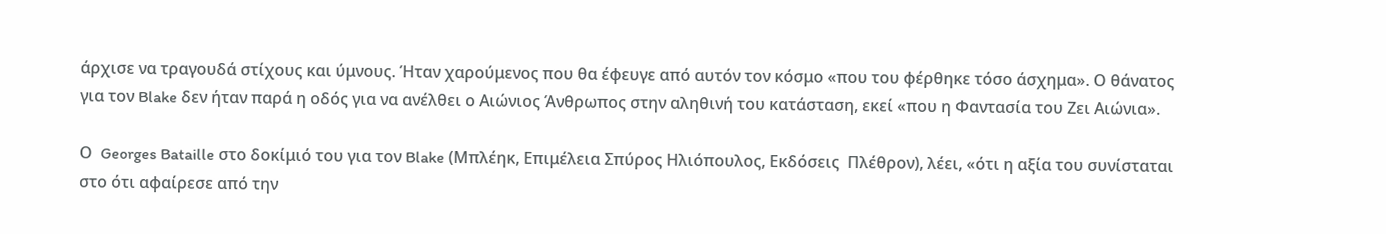άρχισε να τραγουδά στίχους και ύμνους. Ήταν χαρούμενος που θα έφευγε από αυτόν τον κόσμο «που του φέρθηκε τόσο άσχημα». Ο θάνατος για τον Blake δεν ήταν παρά η οδός για να ανέλθει ο Αιώνιος Άνθρωπος στην αληθινή του κατάσταση, εκεί «που η Φαντασία του Ζει Αιώνια».

Ο  Georges Bataille στο δοκίμιό του για τον Blake (Μπλέηκ, Επιμέλεια Σπύρος Ηλιόπουλος, Εκδόσεις  Πλέθρον), λέει, «ότι η αξία του συνίσταται στο ότι αφαίρεσε από την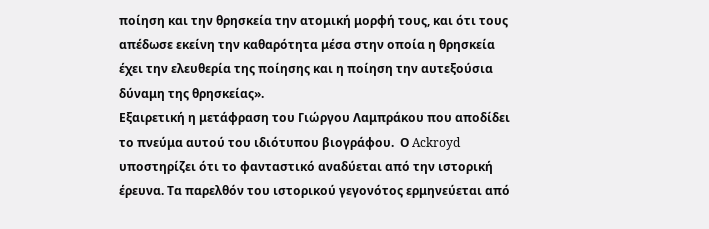ποίηση και την θρησκεία την ατομική μορφή τους, και ότι τους απέδωσε εκείνη την καθαρότητα μέσα στην οποία η θρησκεία έχει την ελευθερία της ποίησης και η ποίηση την αυτεξούσια δύναμη της θρησκείας».
Εξαιρετική η μετάφραση του Γιώργου Λαμπράκου που αποδίδει το πνεύμα αυτού του ιδιότυπου βιογράφου.  Ο Ackroyd υποστηρίζει ότι το φανταστικό αναδύεται από την ιστορική έρευνα. Τα παρελθόν του ιστορικού γεγονότος ερμηνεύεται από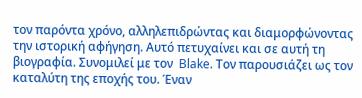τον παρόντα χρόνο, αλληλεπιδρώντας και διαμορφώνοντας την ιστορική αφήγηση. Αυτό πετυχαίνει και σε αυτή τη βιογραφία. Συνομιλεί με τον  Blake. Τον παρουσιάζει ως τον καταλύτη της εποχής του. Έναν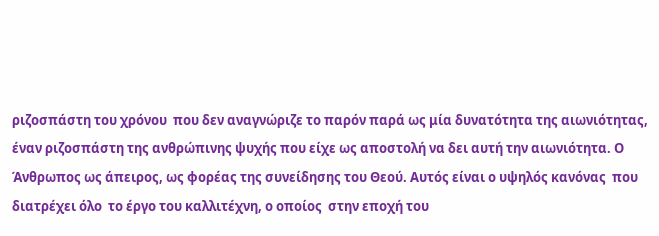ριζοσπάστη του χρόνου  που δεν αναγνώριζε το παρόν παρά ως μία δυνατότητα της αιωνιότητας,  έναν ριζοσπάστη της ανθρώπινης ψυχής που είχε ως αποστολή να δει αυτή την αιωνιότητα. Ο Άνθρωπος ως άπειρος, ως φορέας της συνείδησης του Θεού. Αυτός είναι ο υψηλός κανόνας  που διατρέχει όλο  το έργο του καλλιτέχνη, ο οποίος  στην εποχή του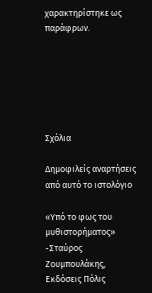χαρακτηρίστηκε ως παράφρων.






Σχόλια

Δημοφιλείς αναρτήσεις από αυτό το ιστολόγιο

«Υπό το φως του μυθιστορήματος» -Σταύρος Ζουμπουλάκης, Εκδόσεις Πόλις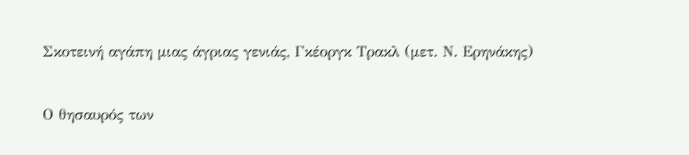Σκοτεινή αγάπη μιας άγριας γενιάς, Γκέοργκ Τρακλ (μετ. Ν. Ερηνάκης)

Ο θησαυρός των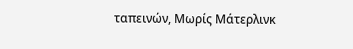ταπεινών, Μωρίς Μάτερλινκ